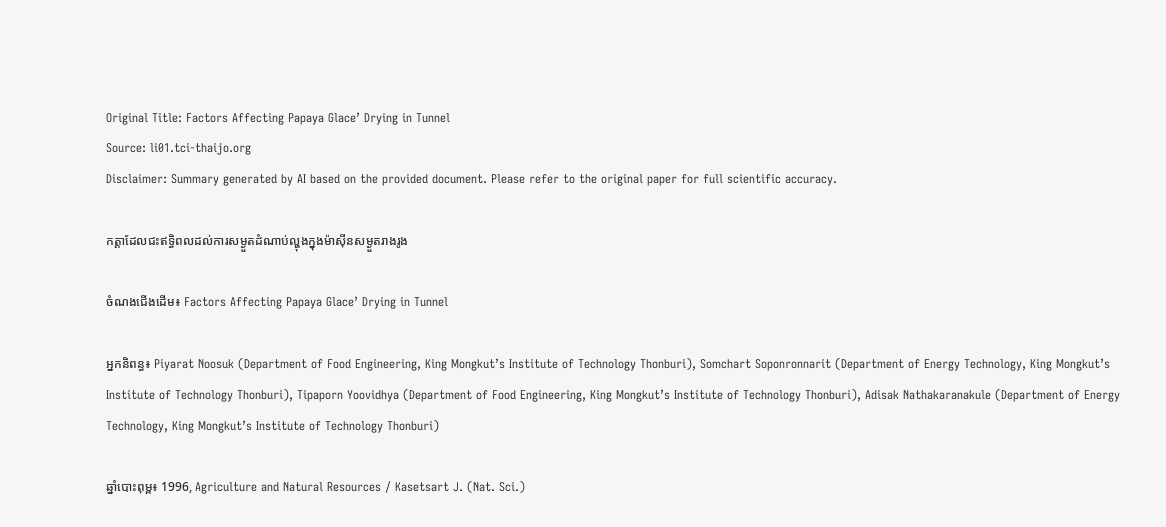Original Title: Factors Affecting Papaya Glace’ Drying in Tunnel
Source: li01.tci-thaijo.org
Disclaimer: Summary generated by AI based on the provided document. Please refer to the original paper for full scientific accuracy.

កត្តាដែលជះឥទ្ធិពលដល់ការសម្ងួតដំណាប់ល្ហុងក្នុងម៉ាស៊ីនសម្ងួតរាងរូង

ចំណងជើងដើម៖ Factors Affecting Papaya Glace’ Drying in Tunnel

អ្នកនិពន្ធ៖ Piyarat Noosuk (Department of Food Engineering, King Mongkut’s Institute of Technology Thonburi), Somchart Soponronnarit (Department of Energy Technology, King Mongkut’s Institute of Technology Thonburi), Tipaporn Yoovidhya (Department of Food Engineering, King Mongkut’s Institute of Technology Thonburi), Adisak Nathakaranakule (Department of Energy Technology, King Mongkut’s Institute of Technology Thonburi)

ឆ្នាំបោះពុម្ព៖ 1996, Agriculture and Natural Resources / Kasetsart J. (Nat. Sci.)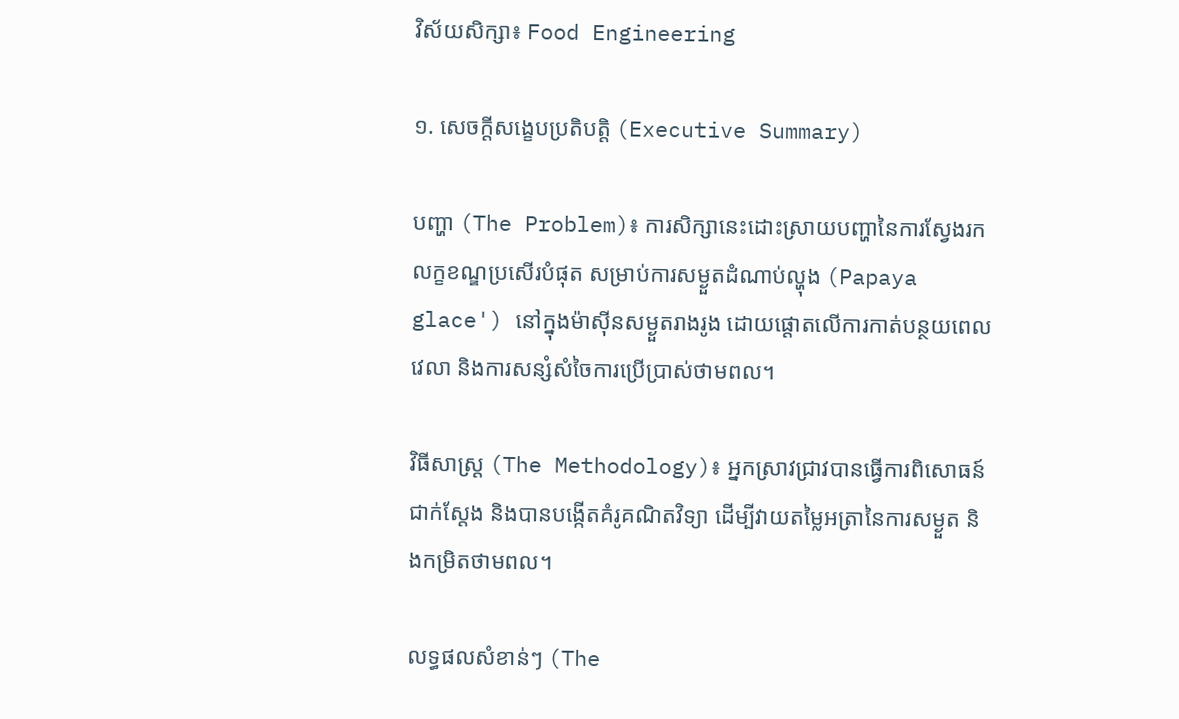វិស័យសិក្សា៖ Food Engineering

១. សេចក្តីសង្ខេបប្រតិបត្តិ (Executive Summary)

បញ្ហា (The Problem)៖ ការសិក្សានេះដោះស្រាយបញ្ហានៃការស្វែងរកលក្ខខណ្ឌប្រសើរបំផុត សម្រាប់ការសម្ងួតដំណាប់ល្ហុង (Papaya glace') នៅក្នុងម៉ាស៊ីនសម្ងួតរាងរូង ដោយផ្តោតលើការកាត់បន្ថយពេលវេលា និងការសន្សំសំចៃការប្រើប្រាស់ថាមពល។

វិធីសាស្ត្រ (The Methodology)៖ អ្នកស្រាវជ្រាវបានធ្វើការពិសោធន៍ជាក់ស្តែង និងបានបង្កើតគំរូគណិតវិទ្យា ដើម្បីវាយតម្លៃអត្រានៃការសម្ងួត និងកម្រិតថាមពល។

លទ្ធផលសំខាន់ៗ (The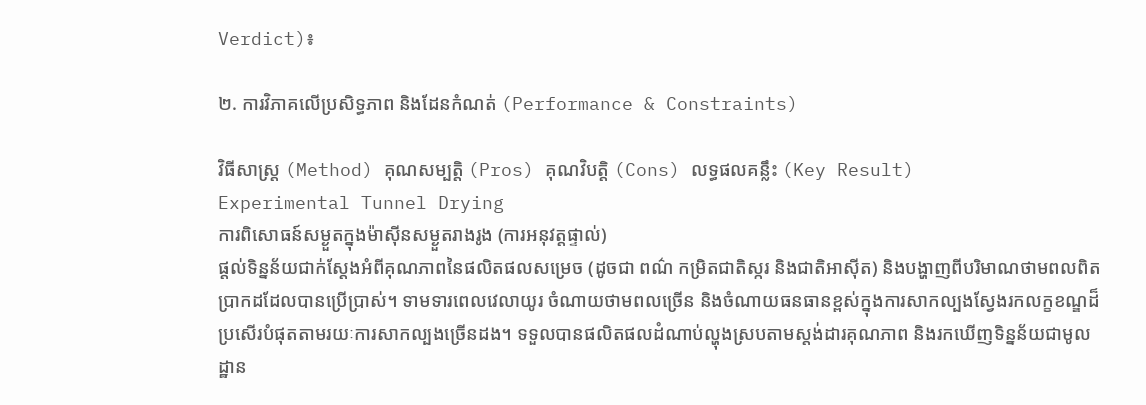Verdict)៖

២. ការវិភាគលើប្រសិទ្ធភាព និងដែនកំណត់ (Performance & Constraints)

វិធីសាស្ត្រ (Method) គុណសម្បត្តិ (Pros) គុណវិបត្តិ (Cons) លទ្ធផលគន្លឹះ (Key Result)
Experimental Tunnel Drying
ការពិសោធន៍សម្ងួតក្នុងម៉ាស៊ីនសម្ងួតរាងរូង (ការអនុវត្តផ្ទាល់)
ផ្តល់ទិន្នន័យជាក់ស្តែងអំពីគុណភាពនៃផលិតផលសម្រេច (ដូចជា ពណ៌ កម្រិតជាតិស្ករ និងជាតិអាស៊ីត) និងបង្ហាញពីបរិមាណថាមពលពិតប្រាកដដែលបានប្រើប្រាស់។ ទាមទារពេលវេលាយូរ ចំណាយថាមពលច្រើន និងចំណាយធនធានខ្ពស់ក្នុងការសាកល្បងស្វែងរកលក្ខខណ្ឌដ៏ប្រសើរបំផុតតាមរយៈការសាកល្បងច្រើនដង។ ទទួលបានផលិតផលដំណាប់ល្ហុងស្របតាមស្តង់ដារគុណភាព និងរកឃើញទិន្នន័យជាមូលដ្ឋាន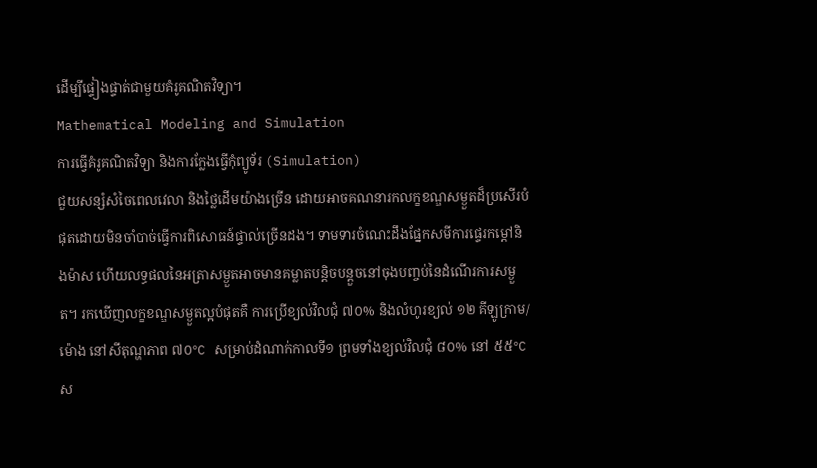ដើម្បីផ្ទៀងផ្ទាត់ជាមួយគំរូគណិតវិទ្យា។
Mathematical Modeling and Simulation
ការធ្វើគំរូគណិតវិទ្យា និងការក្លែងធ្វើកុំព្យូទ័រ (Simulation)
ជួយសន្សំសំចៃពេលវេលា និងថ្លៃដើមយ៉ាងច្រើន ដោយអាចគណនារកលក្ខខណ្ឌសម្ងួតដ៏ប្រសើរបំផុតដោយមិនចាំបាច់ធ្វើការពិសោធន៍ផ្ទាល់ច្រើនដង។ ទាមទារចំណេះដឹងផ្នែកសមីការផ្ទេរកម្តៅនិងម៉ាស ហើយលទ្ធផលនៃអត្រាសម្ងួតអាចមានគម្លាតបន្តិចបន្តួចនៅចុងបញ្ចប់នៃដំណើរការសម្ងួត។ រកឃើញលក្ខខណ្ឌសម្ងួតល្អបំផុតគឺ ការប្រើខ្យល់វិលជុំ ៧០% និងលំហូរខ្យល់ ១២ គីឡូក្រាម/ម៉ោង នៅសីតុណ្ហភាព ៧០°C សម្រាប់ដំណាក់កាលទី១ ព្រមទាំងខ្យល់វិលជុំ ៨០% នៅ ៥៥°C ស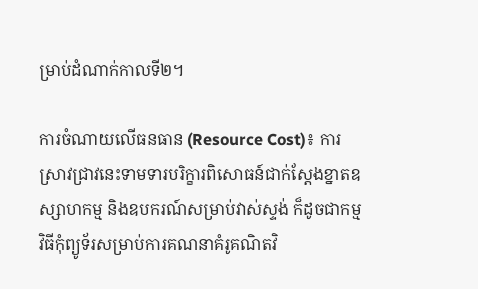ម្រាប់ដំណាក់កាលទី២។

ការចំណាយលើធនធាន (Resource Cost)៖ ការស្រាវជ្រាវនេះទាមទារបរិក្ខារពិសោធន៍ជាក់ស្តែងខ្នាតឧស្សាហកម្ម និងឧបករណ៍សម្រាប់វាស់ស្ទង់ ក៏ដូចជាកម្មវិធីកុំព្យូទ័រសម្រាប់ការគណនាគំរូគណិតវិ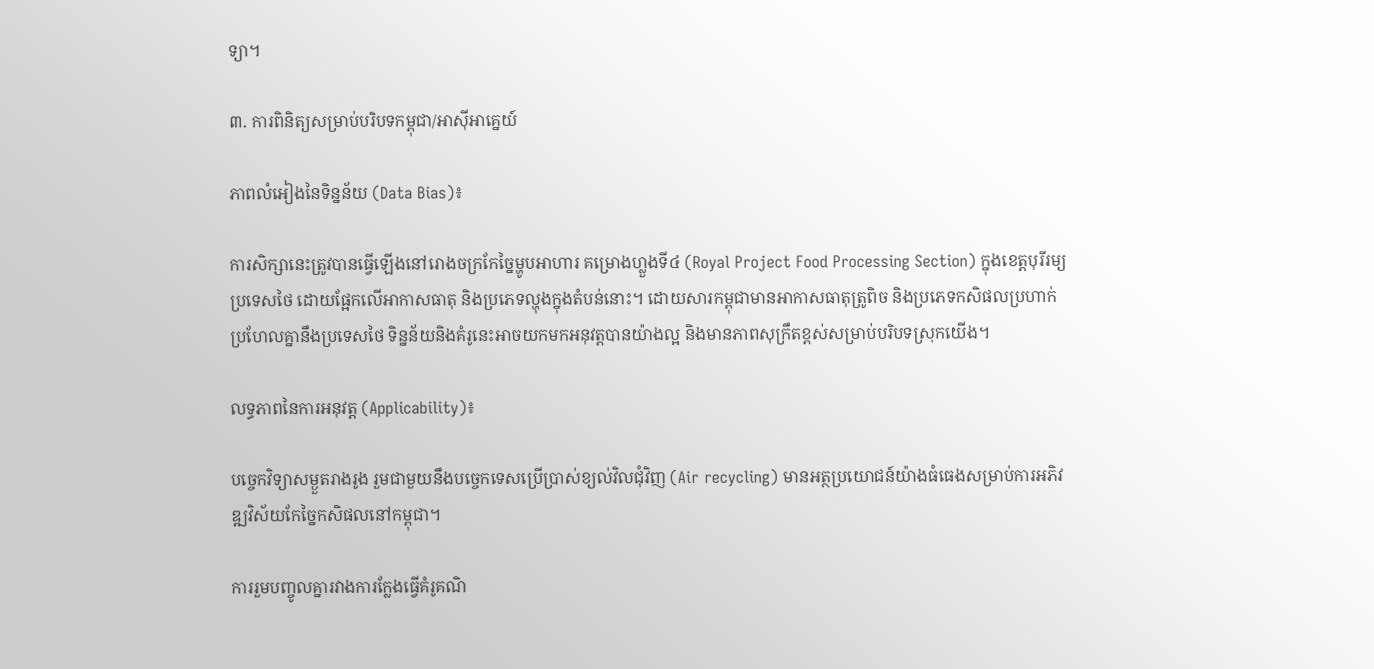ទ្យា។

៣. ការពិនិត្យសម្រាប់បរិបទកម្ពុជា/អាស៊ីអាគ្នេយ៍

ភាពលំអៀងនៃទិន្នន័យ (Data Bias)៖

ការសិក្សានេះត្រូវបានធ្វើឡើងនៅរោងចក្រកែច្នៃម្ហូបអាហារ គម្រោងហ្លួងទី៤ (Royal Project Food Processing Section) ក្នុងខេត្តបុរីរម្យ ប្រទេសថៃ ដោយផ្អែកលើអាកាសធាតុ និងប្រភេទល្ហុងក្នុងតំបន់នោះ។ ដោយសារកម្ពុជាមានអាកាសធាតុត្រូពិច និងប្រភេទកសិផលប្រហាក់ប្រហែលគ្នានឹងប្រទេសថៃ ទិន្នន័យនិងគំរូនេះអាចយកមកអនុវត្តបានយ៉ាងល្អ និងមានភាពសុក្រឹតខ្ពស់សម្រាប់បរិបទស្រុកយើង។

លទ្ធភាពនៃការអនុវត្ត (Applicability)៖

បច្ចេកវិទ្យាសម្ងួតរាងរូង រួមជាមួយនឹងបច្ចេកទេសប្រើប្រាស់ខ្យល់វិលជុំវិញ (Air recycling) មានអត្ថប្រយោជន៍យ៉ាងធំធេងសម្រាប់ការអភិវឌ្ឍវិស័យកែច្នៃកសិផលនៅកម្ពុជា។

ការរួមបញ្ចូលគ្នារវាងការក្លែងធ្វើគំរូគណិ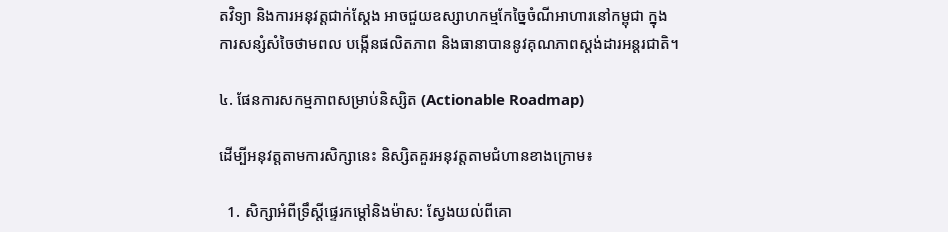តវិទ្យា និងការអនុវត្តជាក់ស្តែង អាចជួយឧស្សាហកម្មកែច្នៃចំណីអាហារនៅកម្ពុជា ក្នុងការសន្សំសំចៃថាមពល បង្កើនផលិតភាព និងធានាបាននូវគុណភាពស្តង់ដារអន្តរជាតិ។

៤. ផែនការសកម្មភាពសម្រាប់និស្សិត (Actionable Roadmap)

ដើម្បីអនុវត្តតាមការសិក្សានេះ និស្សិតគួរអនុវត្តតាមជំហានខាងក្រោម៖

  1. សិក្សាអំពីទ្រឹស្តីផ្ទេរកម្តៅនិងម៉ាស: ស្វែងយល់ពីគោ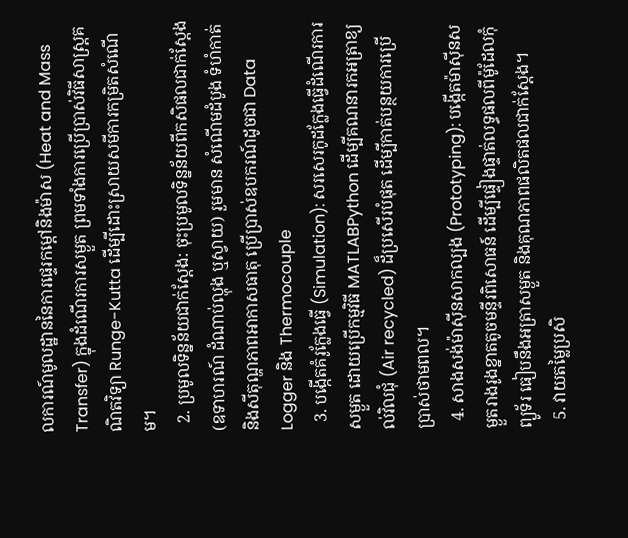លការណ៍មូលដ្ឋាននៃការផ្ទេរកម្តៅនិងម៉ាស (Heat and Mass Transfer) ក្នុងដំណើរការសម្ងួត ព្រមទាំងការប្រើប្រាស់វិធីសាស្ត្រគណិតវិទ្យា Runge-Kutta ដើម្បីដោះស្រាយសមីការកម្រិតសំណើម។
  2. ប្រមូលទិន្នន័យជាក់ស្តែង: ចុះប្រមូលទិន្នន័យពីកសិផលជាក់ស្តែង (ឧទាហរណ៍ ដំណាប់ល្ហុង ឬស្វាយ) រួមមាន សំណើមដំបូង ទំហំកាត់ និងសីតុណ្ហភាពអាកាសធាតុ ប្រើប្រាស់ឧបករណ៍ដូចជា Data Logger និង Thermocouple
  3. បង្កើតគំរូក្លែងធ្វើ (Simulation): សរសេរកូដក្លែងធ្វើដំណើរការសម្ងួត ដោយប្រើកម្មវិធី MATLABPython ដើម្បីគណនារកអត្រាខ្យល់វិលជុំ (Air recycled) ដ៏ប្រសើរបំផុត ដើម្បីកាត់បន្ថយការប្រើប្រាស់ថាមពល។
  4. សាងសង់ម៉ាស៊ីនសាកល្បង (Prototyping): បង្កើតម៉ាស៊ីនសម្ងួតរាងរូងខ្នាតតូចមន្ទីរពិសោធន៍ ដើម្បីផ្ទៀងផ្ទាត់លទ្ធផលពីម៉ូដែលកុំព្យូទ័រ ធៀបនឹងអត្រាសម្ងួត និងគុណភាពផលិតផលជាក់ស្តែង។
  5. វាយតម្លៃប្រសិ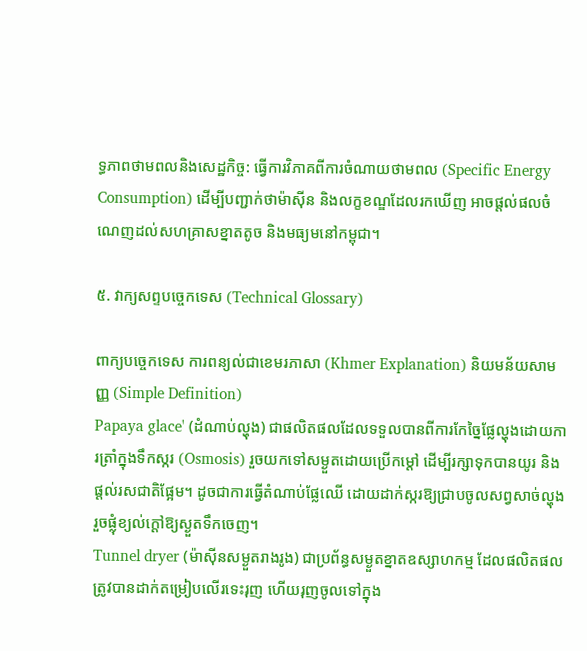ទ្ធភាពថាមពលនិងសេដ្ឋកិច្ច: ធ្វើការវិភាគពីការចំណាយថាមពល (Specific Energy Consumption) ដើម្បីបញ្ជាក់ថាម៉ាស៊ីន និងលក្ខខណ្ឌដែលរកឃើញ អាចផ្តល់ផលចំណេញដល់សហគ្រាសខ្នាតតូច និងមធ្យមនៅកម្ពុជា។

៥. វាក្យសព្ទបច្ចេកទេស (Technical Glossary)

ពាក្យបច្ចេកទេស ការពន្យល់ជាខេមរភាសា (Khmer Explanation) និយមន័យសាមញ្ញ (Simple Definition)
Papaya glace' (ដំណាប់ល្ហុង) ជាផលិតផលដែលទទួលបានពីការកែច្នៃផ្លែល្ហុងដោយការត្រាំក្នុងទឹកស្ករ (Osmosis) រួចយកទៅសម្ងួតដោយប្រើកម្តៅ ដើម្បីរក្សាទុកបានយូរ និងផ្តល់រសជាតិផ្អែម។ ដូចជាការធ្វើតំណាប់ផ្លែឈើ ដោយដាក់ស្ករឱ្យជ្រាបចូលសព្វសាច់ល្ហុង រួចផ្លុំខ្យល់ក្តៅឱ្យស្ងួតទឹកចេញ។
Tunnel dryer (ម៉ាស៊ីនសម្ងួតរាងរូង) ជាប្រព័ន្ធសម្ងួតខ្នាតឧស្សាហកម្ម ដែលផលិតផលត្រូវបានដាក់តម្រៀបលើរទេះរុញ ហើយរុញចូលទៅក្នុង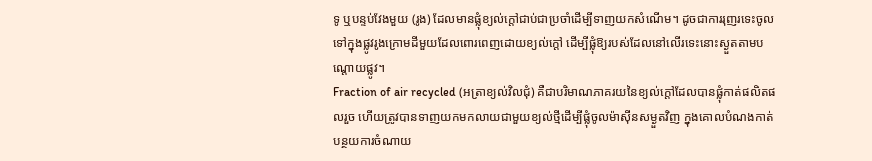ទូ ឬបន្ទប់វែងមួយ (រូង) ដែលមានផ្លុំខ្យល់ក្តៅជាប់ជាប្រចាំដើម្បីទាញយកសំណើម។ ដូចជាការរុញរទេះចូលទៅក្នុងផ្លូវរូងក្រោមដីមួយដែលពោរពេញដោយខ្យល់ក្តៅ ដើម្បីផ្លុំឱ្យរបស់ដែលនៅលើរទេះនោះស្ងួតតាមបណ្តោយផ្លូវ។
Fraction of air recycled (អត្រាខ្យល់វិលជុំ) គឺជាបរិមាណភាគរយនៃខ្យល់ក្តៅដែលបានផ្លុំកាត់ផលិតផលរួច ហើយត្រូវបានទាញយកមកលាយជាមួយខ្យល់ថ្មីដើម្បីផ្លុំចូលម៉ាស៊ីនសម្ងួតវិញ ក្នុងគោលបំណងកាត់បន្ថយការចំណាយ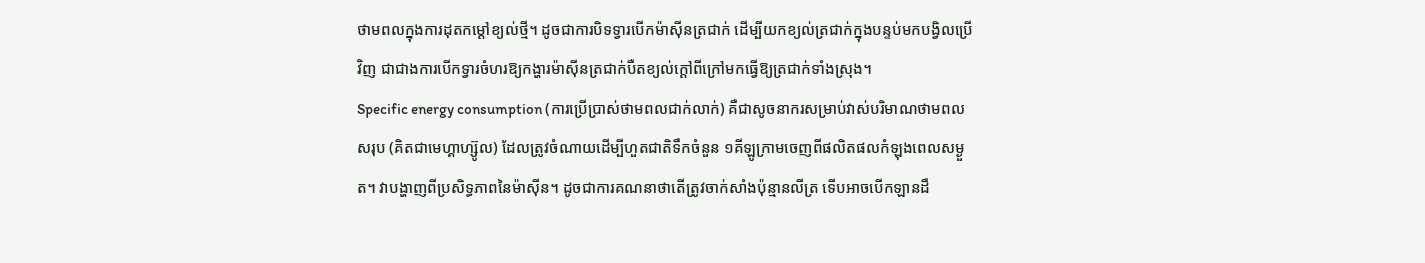ថាមពលក្នុងការដុតកម្តៅខ្យល់ថ្មី។ ដូចជាការបិទទ្វារបើកម៉ាស៊ីនត្រជាក់ ដើម្បីយកខ្យល់ត្រជាក់ក្នុងបន្ទប់មកបង្វិលប្រើវិញ ជាជាងការបើកទ្វារចំហរឱ្យកង្ហារម៉ាស៊ីនត្រជាក់បឺតខ្យល់ក្តៅពីក្រៅមកធ្វើឱ្យត្រជាក់ទាំងស្រុង។
Specific energy consumption (ការប្រើប្រាស់ថាមពលជាក់លាក់) គឺជាសូចនាករសម្រាប់វាស់បរិមាណថាមពលសរុប (គិតជាមេហ្គាហ្ស៊ូល) ដែលត្រូវចំណាយដើម្បីហួតជាតិទឹកចំនួន ១គីឡូក្រាមចេញពីផលិតផលកំឡុងពេលសម្ងួត។ វាបង្ហាញពីប្រសិទ្ធភាពនៃម៉ាស៊ីន។ ដូចជាការគណនាថាតើត្រូវចាក់សាំងប៉ុន្មានលីត្រ ទើបអាចបើកឡានដឹ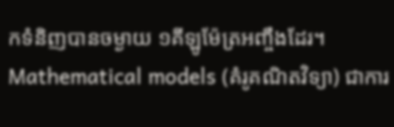កទំនិញបានចម្ងាយ ១គីឡូម៉ែត្រអញ្ចឹងដែរ។
Mathematical models (គំរូគណិតវិទ្យា) ជាការ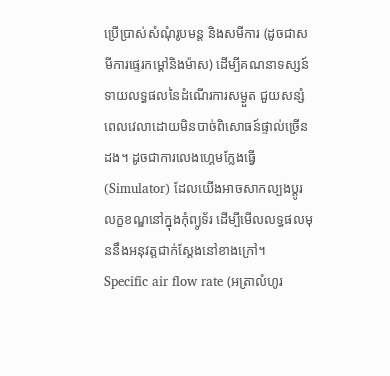ប្រើប្រាស់សំណុំរូបមន្ត និងសមីការ (ដូចជាសមីការផ្ទេរកម្តៅនិងម៉ាស) ដើម្បីគណនាទស្សន៍ទាយលទ្ធផលនៃដំណើរការសម្ងួត ជួយសន្សំពេលវេលាដោយមិនបាច់ពិសោធន៍ផ្ទាល់ច្រើនដង។ ដូចជាការលេងហ្គេមក្លែងធ្វើ (Simulator) ដែលយើងអាចសាកល្បងប្តូរលក្ខខណ្ឌនៅក្នុងកុំព្យូទ័រ ដើម្បីមើលលទ្ធផលមុននឹងអនុវត្តជាក់ស្តែងនៅខាងក្រៅ។
Specific air flow rate (អត្រាលំហូរ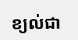ខ្យល់ជា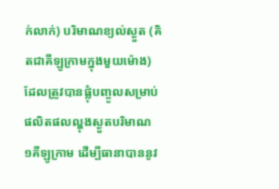ក់លាក់) បរិមាណខ្យល់ស្ងួត (គិតជាគីឡូក្រាមក្នុងមួយម៉ោង) ដែលត្រូវបានផ្លុំបញ្ចូលសម្រាប់ផលិតផលល្ហុងស្ងួតបរិមាណ ១គីឡូក្រាម ដើម្បីធានាបាននូវ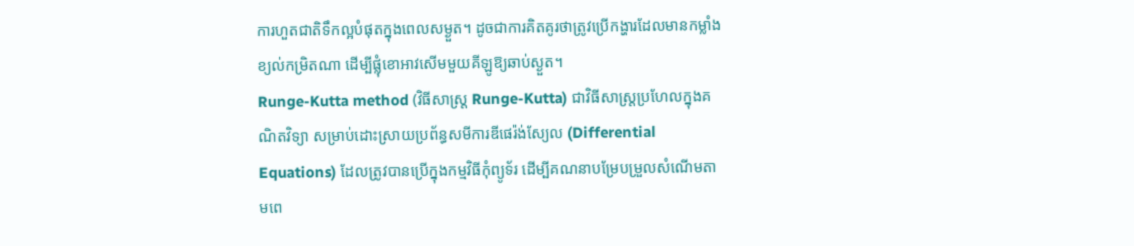ការហួតជាតិទឹកល្អបំផុតក្នុងពេលសម្ងួត។ ដូចជាការគិតគូរថាត្រូវប្រើកង្ហារដែលមានកម្លាំងខ្យល់កម្រិតណា ដើម្បីផ្លុំខោអាវសើមមួយគីឡូឱ្យឆាប់ស្ងួត។
Runge-Kutta method (វិធីសាស្ត្រ Runge-Kutta) ជាវិធីសាស្ត្រប្រហែលក្នុងគណិតវិទ្យា សម្រាប់ដោះស្រាយប្រព័ន្ធសមីការឌីផេរ៉ង់ស្យែល (Differential Equations) ដែលត្រូវបានប្រើក្នុងកម្មវិធីកុំព្យូទ័រ ដើម្បីគណនាបម្រែបម្រួលសំណើមតាមពេ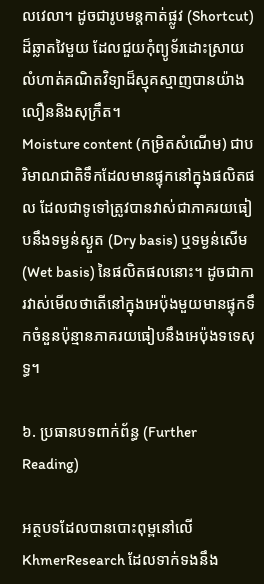លវេលា។ ដូចជារូបមន្តកាត់ផ្លូវ (Shortcut) ដ៏ឆ្លាតវៃមួយ ដែលជួយកុំព្យូទ័រដោះស្រាយលំហាត់គណិតវិទ្យាដ៏ស្មុគស្មាញបានយ៉ាងលឿននិងសុក្រឹត។
Moisture content (កម្រិតសំណើម) ជាបរិមាណជាតិទឹកដែលមានផ្ទុកនៅក្នុងផលិតផល ដែលជាទូទៅត្រូវបានវាស់ជាភាគរយធៀបនឹងទម្ងន់ស្ងួត (Dry basis) ឬទម្ងន់សើម (Wet basis) នៃផលិតផលនោះ។ ដូចជាការវាស់មើលថាតើនៅក្នុងអេប៉ុងមួយមានផ្ទុកទឹកចំនួនប៉ុន្មានភាគរយធៀបនឹងអេប៉ុងទទេសុទ្ធ។

៦. ប្រធានបទពាក់ព័ន្ធ (Further Reading)

អត្ថបទដែលបានបោះពុម្ពនៅលើ KhmerResearch ដែលទាក់ទងនឹង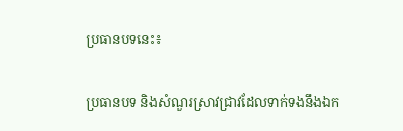ប្រធានបទនេះ៖

ប្រធានបទ និងសំណួរស្រាវជ្រាវដែលទាក់ទងនឹងឯក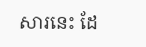សារនេះ ដែ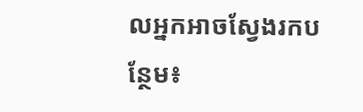លអ្នកអាចស្វែងរកបន្ថែម៖